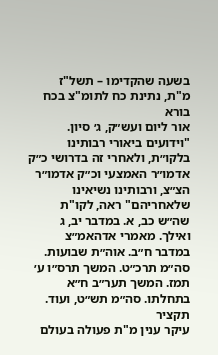בשעה שהקדימו – תשל"ז
מ"ת, נתינת כח לתומ"צ בכח בורא
אור ליום ועש״ק, ג׳ סיון. "וידועים ביאורי רבותינו בלקו״ת, ולאחרי זה בדרושי כ״ק אדמו״ר האמצעי וכ״ק אדמו״ר הצ״צ, ורבותינו נשיאינו שלאחריהם" ראה, לקו"ת שה״ש כב, א. במדבר יב, ג ואילך. מאמרי אדהאמ״צ במדבר ח״ב. אוה״ת שבועות. סה״מ תרכ״ט. המשך תרס״ו ע׳ תמז. המשך תער״ב ח״א בתחלתו. סה״מ תש״ט, ועוד.
תקציר
עיקר ענין מ"ת פעולה בעולם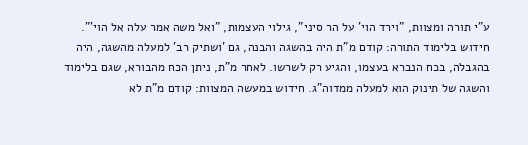ע"י תורה ומצוות, "וירד הוי' על הר סיני", גילוי העצמות, "ואל משה אמר עלה אל הוי'". חידוש בלימוד התורה: קודם מ"ת היה בהשגה והבנה, גם 'ושתיק רב' למעלה מהשגה, היה בהגבלה, בכח הנברא בעצמו, והגיע רק לשרשו. לאחר מ"ת, ניתן הכח מהבורא, שגם בלימוד והשגה של תינוק הוא למעלה ממדוה"ג. חידוש במעשה המצוות: קודם מ"ת לא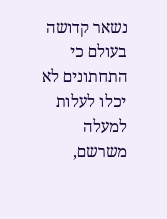נשאר קדושה בעולם כי התחתונים לא יכלו לעלות למעלה משרשם,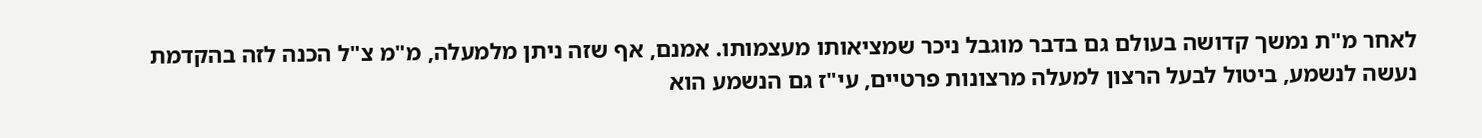לאחר מ"ת נמשך קדושה בעולם גם בדבר מוגבל ניכר שמציאותו מעצמותו. אמנם, אף שזה ניתן מלמעלה, מ"מ צ"ל הכנה לזה בהקדמת נעשה לנשמע, ביטול לבעל הרצון למעלה מרצונות פרטיים, עי"ז גם הנשמע הוא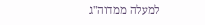למעלה ממדוה"ג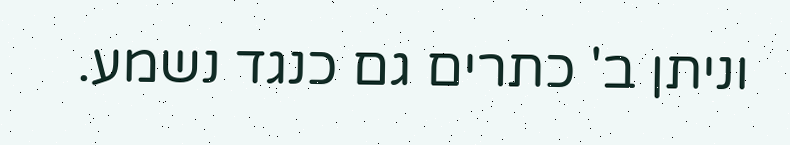וניתן ב' כתרים גם כנגד נשמע.